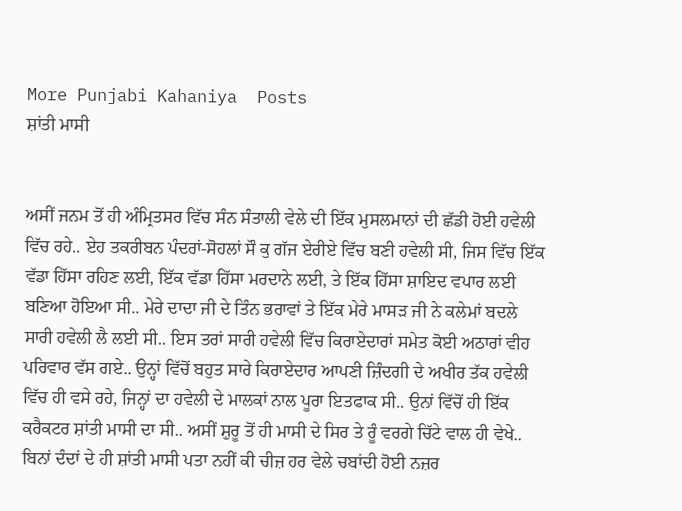More Punjabi Kahaniya  Posts
ਸ਼ਾਂਤੀ ਮਾਸੀ


ਅਸੀਂ ਜਨਮ ਤੋਂ ਹੀ ਅੰਮ੍ਰਿਤਸਰ ਵਿੱਚ ਸੰਨ ਸੰਤਾਲੀ ਵੇਲੇ ਦੀ ਇੱਕ ਮੁਸਲਮਾਨਾਂ ਦੀ ਛੱਡੀ ਹੋਈ ਹਵੇਲੀ ਵਿੱਚ ਰਹੇ.. ਏਹ ਤਕਰੀਬਨ ਪੰਦਰਾਂ-ਸੋਹਲਾਂ ਸੌ ਕੁ ਗੱਜ ਏਰੀਏ ਵਿੱਚ ਬਣੀ ਹਵੇਲੀ ਸੀ, ਜਿਸ ਵਿੱਚ ਇੱਕ ਵੱਡਾ ਹਿੱਸਾ ਰਹਿਣ ਲਈ, ਇੱਕ ਵੱਡਾ ਹਿੱਸਾ ਮਰਦਾਨੇ ਲਈ, ਤੇ ਇੱਕ ਹਿੱਸਾ ਸ਼ਾਇਦ ਵਪਾਰ ਲਈ ਬਣਿਆ ਹੋਇਆ ਸੀ.. ਮੇਰੇ ਦਾਦਾ ਜੀ ਦੇ ਤਿੰਨ ਭਰਾਵਾਂ ਤੇ ਇੱਕ ਮੇਰੇ ਮਾਸੜ ਜੀ ਨੇ ਕਲੇਮਾਂ ਬਦਲੇ ਸਾਰੀ ਹਵੇਲੀ ਲੈ ਲਈ ਸੀ.. ਇਸ ਤਰਾਂ ਸਾਰੀ ਹਵੇਲੀ ਵਿੱਚ ਕਿਰਾਏਦਾਰਾਂ ਸਮੇਤ ਕੋਈ ਅਠਾਰਾਂ ਵੀਹ ਪਰਿਵਾਰ ਵੱਸ ਗਏ.. ਉਨ੍ਹਾਂ ਵਿੱਚੋਂ ਬਹੁਤ ਸਾਰੇ ਕਿਰਾਏਦਾਰ ਆਪਣੀ ਜ਼ਿੰਦਗੀ ਦੇ ਅਖੀਰ ਤੱਕ ਹਵੇਲੀ ਵਿੱਚ ਹੀ ਵਸੇ ਰਹੇ, ਜਿਨ੍ਹਾਂ ਦਾ ਹਵੇਲੀ ਦੇ ਮਾਲਕਾਂ ਨਾਲ ਪੂਰਾ ਇਤਫਾਕ ਸੀ.. ਉਨਾਂ ਵਿੱਚੋਂ ਹੀ ਇੱਕ ਕਰੈਕਟਰ ਸ਼ਾਂਤੀ ਮਾਸੀ ਦਾ ਸੀ.. ਅਸੀਂ ਸ਼ੁਰੂ ਤੋਂ ਹੀ ਮਾਸੀ ਦੇ ਸਿਰ ਤੇ ਰੂੰ ਵਰਗੇ ਚਿੱਟੇ ਵਾਲ ਹੀ ਵੇਖੇ.. ਬਿਨਾਂ ਦੰਦਾਂ ਦੇ ਹੀ ਸ਼ਾਂਤੀ ਮਾਸੀ ਪਤਾ ਨਹੀਂ ਕੀ ਚੀਜ਼ ਹਰ ਵੇਲੇ ਚਬਾਂਦੀ ਹੋਈ ਨਜ਼ਰ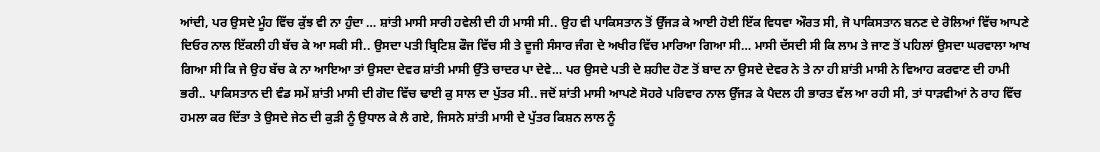ਆਂਦੀ, ਪਰ ਉਸਦੇ ਮੂੰਹ ਵਿੱਚ ਕੁੱਝ ਵੀ ਨਾ ਹੁੰਦਾ … ਸ਼ਾਂਤੀ ਮਾਸੀ ਸਾਰੀ ਹਵੇਲੀ ਦੀ ਹੀ ਮਾਸੀ ਸੀ.. ਉਹ ਵੀ ਪਾਕਿਸਤਾਨ ਤੋਂ ਉੱਜੜ ਕੇ ਆਈ ਹੋਈ ਇੱਕ ਵਿਧਵਾ ਔਰਤ ਸੀ, ਜੋ ਪਾਕਿਸਤਾਨ ਬਨਣ ਦੇ ਰੋਲਿਆਂ ਵਿੱਚ ਆਪਣੇ ਦਿਓਰ ਨਾਲ ਇੱਕਲੀ ਹੀ ਬੱਚ ਕੇ ਆ ਸਕੀ ਸੀ.. ਉਸਦਾ ਪਤੀ ਬ੍ਰਿਟਿਸ਼ ਫੌਜ ਵਿੱਚ ਸੀ ਤੇ ਦੂਜੀ ਸੰਸਾਰ ਜੰਗ ਦੇ ਅਖੀਰ ਵਿੱਚ ਮਾਰਿਆ ਗਿਆ ਸੀ… ਮਾਸੀ ਦੱਸਦੀ ਸੀ ਕਿ ਲਾਮ ਤੇ ਜਾਣ ਤੋਂ ਪਹਿਲਾਂ ਉਸਦਾ ਘਰਵਾਲਾ ਆਖ ਗਿਆ ਸੀ ਕਿ ਜੇ ਉਹ ਬੱਚ ਕੇ ਨਾ ਆਇਆ ਤਾਂ ਉਸਦਾ ਦੇਵਰ ਸ਼ਾਂਤੀ ਮਾਸੀ ਉੱਤੇ ਚਾਦਰ ਪਾ ਦੇਵੇ… ਪਰ ਉਸਦੇ ਪਤੀ ਦੇ ਸ਼ਹੀਦ ਹੋਣ ਤੋਂ ਬਾਦ ਨਾ ਉਸਦੇ ਦੇਵਰ ਨੇ ਤੇ ਨਾ ਹੀ ਸ਼ਾਂਤੀ ਮਾਸੀ ਨੇ ਵਿਆਹ ਕਰਵਾਣ ਦੀ ਹਾਮੀ ਭਰੀ.. ਪਾਕਿਸਤਾਨ ਦੀ ਵੰਡ ਸਮੇਂ ਸ਼ਾਂਤੀ ਮਾਸੀ ਦੀ ਗੋਦ ਵਿੱਚ ਢਾਈ ਕੁ ਸਾਲ ਦ‍ਾ ਪੁੱਤਰ ਸੀ.. ਜਦੋਂ ਸ਼ਾਂਤੀ ਮਾਸੀ ਆਪਣੇ ਸੋਹਰੇ ਪਰਿਵਾਰ ਨਾਲ ਉੱਜੜ ਕੇ ਪੈਦਲ ਹੀ ਭਾਰਤ ਵੱਲ ਆ ਰਹੀ ਸੀ, ਤਾਂ ਧਾੜਵੀਆਂ ਨੇ ਰਾਹ ਵਿੱਚ ਹਮਲਾ ਕਰ ਦਿੱਤਾ ਤੇ ਉਸਦੇ ਜੇਠ ਦੀ ਕੁੜੀ ਨੂੰ ਉਧਾਲ ਕੇ ਲੈ ਗਏ, ਜਿਸਨੇ ਸ਼ਾਂਤੀ ਮਾਸੀ ਦੇ ਪੁੱਤਰ ਕਿਸ਼ਨ ਲਾਲ ਨੂੰ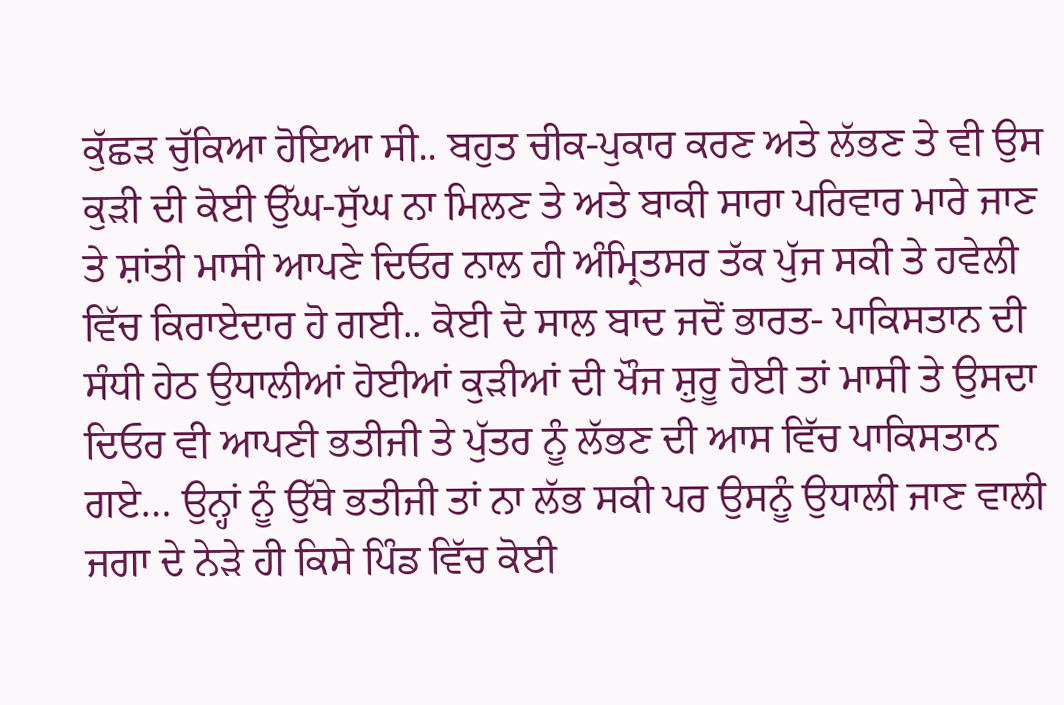ਕੁੱਛੜ ਚੁੱਕਿਆ ਹੋਇਆ ਸੀ.. ਬਹੁਤ ਚੀਕ-ਪੁਕਾਰ ਕਰਣ ਅਤੇ ਲੱਭਣ ਤੇ ਵੀ ਉਸ ਕੁੜੀ ਦੀ ਕੋਈ ਉੱਘ-ਸੁੱਘ ਨਾ ਮਿਲਣ ਤੇ ਅਤੇ ਬਾਕੀ ਸਾਰਾ ਪਰਿਵਾਰ ਮਾਰੇ ਜਾਣ ਤੇ ਸ਼ਾਂਤੀ ਮਾਸੀ ਆਪਣੇ ਦਿਓਰ ਨਾਲ ਹੀ ਅੰਮ੍ਰਿਤਸਰ ਤੱਕ ਪੁੱਜ ਸਕੀ ਤੇ ਹਵੇਲੀ ਵਿੱਚ ਕਿਰਾਏਦਾਰ ਹੋ ਗਈ.. ਕੋਈ ਦੋ ਸਾਲ ਬਾਦ ਜਦੋਂ ਭਾਰਤ- ਪਾਕਿਸਤਾਨ ਦੀ ਸੰਧੀ ਹੇਠ ਉਧਾਲੀਆਂ ਹੋਈਆਂ ਕੁੜੀਆਂ ਦੀ ਖੌਜ ਸ਼ੁਰੂ ਹੋਈ ਤਾਂ ਮਾਸੀ ਤੇ ਉਸਦਾ ਦਿਓਰ ਵੀ ਆਪਣੀ ਭਤੀਜੀ ਤੇ ਪੁੱਤਰ ਨੂੰ ਲੱਭਣ ਦੀ ਆਸ ਵਿੱਚ ਪਾਕਿਸਤਾਨ ਗਏ… ਉਨ੍ਹਾਂ ਨੂੰ ਉੱਥੇ ਭਤੀਜੀ ਤਾਂ ਨਾ ਲੱਭ ਸਕੀ ਪਰ ਉਸਨੂੰ ਉਧਾਲੀ ਜਾਣ ਵਾਲੀ ਜਗਾ ਦੇ ਨੇੜੇ ਹੀ ਕਿਸੇ ਪਿੰਡ ਵਿੱਚ ਕੋਈ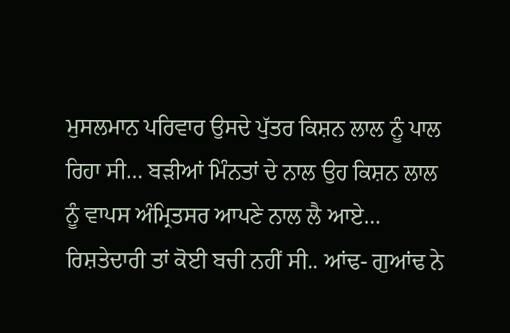ਮੁਸਲਮਾਨ ਪਰਿਵਾਰ ਉਸਦੇ ਪੁੱਤਰ ਕਿਸ਼ਨ ਲਾਲ ਨੂੰ ਪਾਲ ਰਿਹਾ ਸੀ… ਬੜੀਆਂ ਮਿੰਨਤਾਂ ਦੇ ਨਾਲ ਉਹ ਕਿਸ਼ਨ ਲਾਲ ਨੂੰ ਵਾਪਸ ਅੰਮ੍ਰਿਤਸਰ ਆਪਣੇ ਨਾਲ ਲੈ ਆਏ…
ਰਿਸ਼ਤੇਦਾਰੀ ਤਾਂ ਕੋਈ ਬਚੀ ਨਹੀਂ ਸੀ.. ਆਂਢ- ਗੁਆਂਢ ਨੇ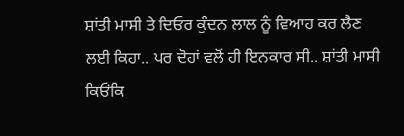ਸ਼ਾਂਤੀ ਮਾਸੀ ਤੇ ਦਿਓਰ ਕੁੰਦਨ ਲਾਲ ਨੂੰ ਵਿਆਹ ਕਰ ਲੈਣ ਲਈ ਕਿਹਾ.. ਪਰ ਦੋਹਾਂ ਵਲੋਂ ਹੀ ਇਨਕਾਰ ਸੀ.. ਸ਼ਾਂਤੀ ਮਾਸੀ ਕਿਓਂਕਿ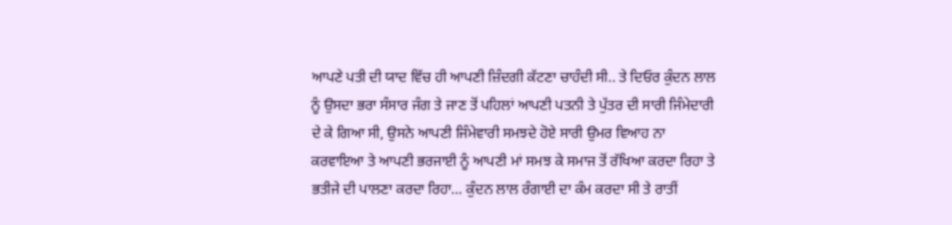ਆਪਣੇ ਪਤੀ ਦੀ ਯਾਦ ਵਿੱਚ ਹੀ ਆਪਣੀ ਜ਼ਿੰਦਗੀ ਕੱਟਣਾ ਚਾਹੰਦੀ ਸੀ.. ਤੇ ਦਿਓਰ ਕੁੰਦਨ ਲਾਲ ਨੂੰ ਉਸਦਾ ਭਰਾ ਸੰਸਾਰ ਜੰਗ ਤੇ ਜਾਣ ਤੋਂ ਪਹਿਲਾਂ ਆਪਣੀ ਪਤਨੀ ਤੇ ਪੁੱਤਰ ਦੀ ਸਾਰੀ ਜਿੰਮੇਦਾਰੀ ਦੇ ਕੇ ਗਿਆ ਸੀ, ਉਸਨੇ ਆਪਣੀ ਜਿੰਮੇਵਾਰੀ ਸਮਝਦੇ ਹੋਏ ਸਾਰੀ ਉਮਰ ਵਿਆਹ ਨਾ ਕਰਵਾਇਆ ਤੇ ਆਪਣੀ ਭਰਜਾਈ ਨੂੰ ਆਪਣੀ ਮਾਂ ਸਮਝ ਕੇ ਸਮਾਜ ਤੋਂ ਰੱਖਿਆ ਕਰਦਾ ਰਿਹਾ ਤੇ ਭਤੀਜੇ ਦੀ ਪਾਲਣਾ ਕਰਦਾ ਰਿਹਾ… ਕੁੰਦਨ ਲਾਲ ਰੰਗਾਈ ਦਾ ਕੰਮ ਕਰਦਾ ਸੀ ਤੇ ਰਾਤੀਂ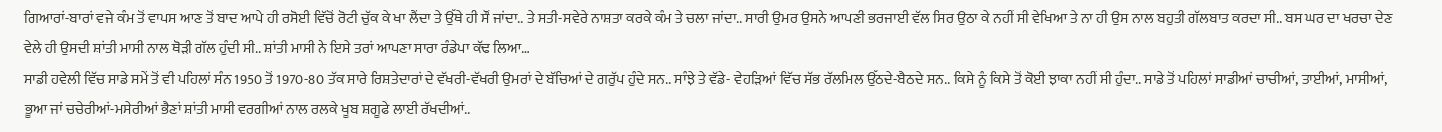ਗਿਆਰਾਂ-ਬਾਰਾਂ ਵਜੇ ਕੰਮ ਤੋਂ ਵਾਪਸ ਆਣ ਤੋਂ ਬਾਦ ਆਪੇ ਹੀ ਰਸੋਈ ਵਿੱਚੋਂ ਰੋਟੀ ਚੁੱਕ ਕੇ ਖਾ ਲੈਂਦਾ ਤੇ ਉੱਥੇ ਹੀ ਸੌਂ ਜਾਂਦਾ.. ਤੇ ਸਤੀ-ਸਵੇਰੇ ਨਾਸ਼ਤਾ ਕਰਕੇ ਕੰਮ ਤੇ ਚਲਾ ਜਾਂਦਾ.. ਸਾਰੀ ਉਮਰ ਉਸਨੇ ਆਪਣੀ ਭਰਜਾਈ ਵੱਲ ਸਿਰ ਉਠਾ ਕੇ ਨਹੀਂ ਸੀ ਵੇਖਿਆ ਤੇ ਨਾ ਹੀ ਉਸ ਨਾਲ ਬਹੁਤੀ ਗੱਲਬਾਤ ਕਰਦਾ ਸੀ.. ਬਸ ਘਰ ਦਾ ਖਰਚਾ ਦੇਣ ਵੇਲੇ ਹੀ ਉਸਦੀ ਸ਼ਾਂਤੀ ਮਾਸੀ ਨਾਲ ਥੋੜੀ ਗੱਲ ਹੁੰਦੀ ਸੀ.. ਸ਼ਾਂਤੀ ਮਾਸੀ ਨੇ ਇਸੇ ਤਰਾਂ ਆਪਣਾ ਸਾਰਾ ਰੰਡੇਪਾ ਕੱਢ ਲਿਆ…
ਸਾਡੀ ਹਵੇਲੀ ਵਿੱਚ ਸਾਡੇ ਸਮੇਂ ਤੋਂ ਵੀ ਪਹਿਲਾਂ ਸੰਨ 1950 ਤੋਂ 1970-80 ਤੱਕ ਸਾਰੇ ਰਿਸ਼ਤੇਦਾਰਾਂ ਦੇ ਵੱਖਰੀ-ਵੱਖਰੀ ਉਮਰਾਂ ਦੇ ਬੱਚਿਆਂ ਦੇ ਗਰੁੱਪ ਹੁੰਦੇ ਸਨ.. ਸਾੰਝੇ ਤੇ ਵੱਡੇ- ਵੇਹੜਿਆਂ ਵਿੱਚ ਸੱਭ ਰੱਲਮਿਲ ਉੱਠਦੇ-ਬੈਠਦੇ ਸਨ.. ਕਿਸੇ ਨੂੰ ਕਿਸੇ ਤੋਂ ਕੋਈ ਝਾਕਾ ਨਹੀਂ ਸੀ ਹੁੰਦਾ.. ਸਾਡੇ ਤੋਂ ਪਹਿਲਾਂ ਸਾਡੀਆਂ ਚਾਚੀਆਂ, ਤਾਈਆਂ, ਮਾਸੀਆਂ, ਭੂਆ ਜਾਂ ਚਚੇਰੀਆਂ-ਮਸੇਰੀਆਂ ਭੈਣਾਂ ਸ਼ਾਂਤੀ ਮਾਸੀ ਵਰਗੀਆਂ ਨਾਲ ਰਲਕੇ ਖੂਬ ਸ਼ਗੂਫੇ ਲਾਈ ਰੱਖਦੀਆਂ..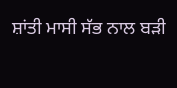ਸ਼ਾਂਤੀ ਮਾਸੀ ਸੱਭ ਨਾਲ ਬੜੀ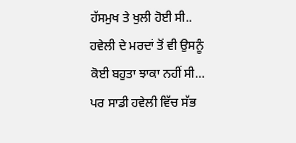ਹੱਸਮੁਖ ਤੇ ਖੁਲੀ ਹੋਈ ਸੀ.. ਹਵੇਲੀ ਦੇ ਮਰਦਾਂ ਤੋਂ ਵੀ ਉਸਨੂੰ ਕੋਈ ਬਹੁਤਾ ਝਾਕਾ ਨਹੀਂ ਸੀ… ਪਰ ਸਾਡੀ ਹਵੇਲੀ ਵਿੱਚ ਸੱਭ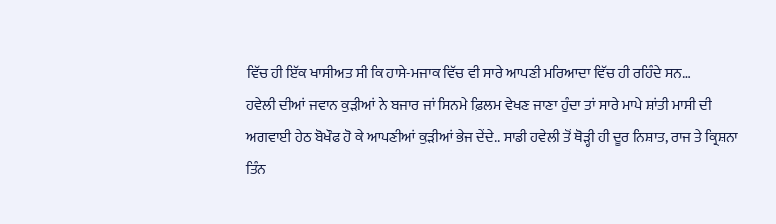ਵਿੱਚ ਹੀ ਇੱਕ ਖਾਸੀਅਤ ਸੀ ਕਿ ਹਾਸੇ-ਮਜਾਕ ਵਿੱਚ ਵੀ ਸਾਰੇ ਆਪਣੀ ਮਰਿਆਦਾ ਵਿੱਚ ਹੀ ਰਹਿੰਦੇ ਸਨ…
ਹਵੇਲੀ ਦੀਆਂ ਜਵਾਨ ਕੁੜੀਆਂ ਨੇ ਬਜਾਰ ਜਾਂ ਸਿਨਮੇ ਫ਼ਿਲਮ ਵੇਖਣ ਜਾਣਾ ਹੁੰਦਾ ਤਾਂ ਸਾਰੇ ਮਾਪੇ ਸ਼ਾਂਤੀ ਮਾਸੀ ਦੀ ਅਗਵਾਈ ਹੇਠ ਬੋਖੌਫ ਹੋ ਕੇ ਆਪਣੀਆਂ ਕੁੜੀਆਂ ਭੇਜ ਦੇਂਦੇ.. ਸਾਡੀ ਹਵੇਲੀ ਤੋਂ ਥੋੜ੍ਹੀ ਹੀ ਦੂਰ ਨਿਸ਼ਾਤ, ਰਾਜ ਤੇ ਕ੍ਰਿਸ਼ਨਾ ਤਿੰਨ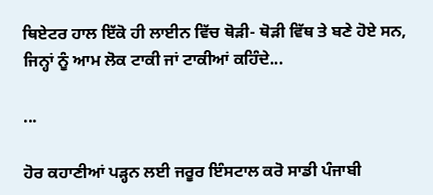ਥਿਏਟਰ ਹਾਲ ਇੱਕੋ ਹੀ ਲਾਈਨ ਵਿੱਚ ਥੋੜੀ- ਥੋੜੀ ਵਿੱਥ ਤੇ ਬਣੇ ਹੋਏ ਸਨ, ਜਿਨ੍ਹਾਂ ਨੂੰ ਆਮ ਲੋਕ ਟਾਕੀ ਜਾਂ ਟਾਕੀਆਂ ਕਹਿੰਦੇ...

...

ਹੋਰ ਕਹਾਣੀਆਂ ਪੜ੍ਹਨ ਲਈ ਜਰੂਰ ਇੰਸਟਾਲ ਕਰੋ ਸਾਡੀ ਪੰਜਾਬੀ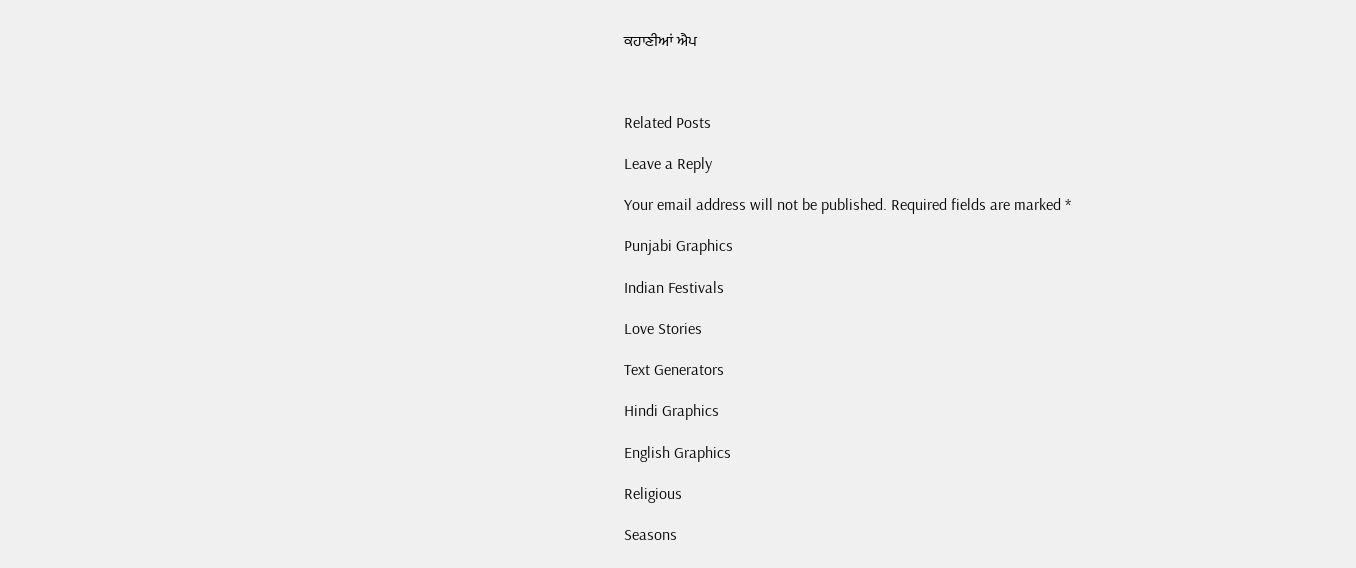ਕਹਾਣੀਆਂ ਐਪ



Related Posts

Leave a Reply

Your email address will not be published. Required fields are marked *

Punjabi Graphics

Indian Festivals

Love Stories

Text Generators

Hindi Graphics

English Graphics

Religious

Seasons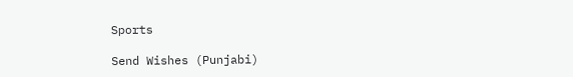Sports

Send Wishes (Punjabi)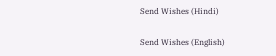Send Wishes (Hindi)

Send Wishes (English)